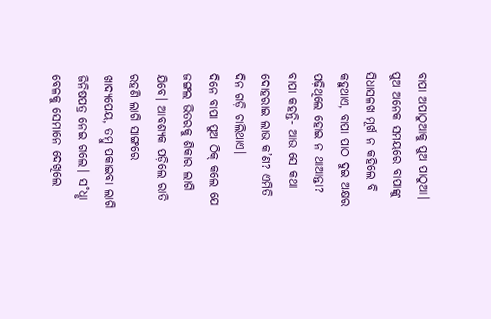ବାପା ଅପାଠୁଆକୁ ପୁଅ ପାଠୁଆ। ପୁଅ ଅନେକ ସମୟରେ ବାପାଙ୍କୁ ସିଧାସଳଖ ମୂର୍ଖ ନ କହିଲେ ବି କହୁଥାଏ, ବାପା ପାଠ ଦୁଇ ଅକ୍ଷର ପଢ଼ିଥିଲେ ହୋଇ ନ ଥାଆନ୍ତା?
ବାପା କହନ୍ତି- ଆଉ ସେ କଥା ଦୋହରାଇ ଲାଭ କ’ଣ? ଏମିତି ଦିନ ଗଡ଼ି ଚାଲିଥାଏ।
ଦିନେ ବାପା ପୁଅ ଠିକ୍ କଲେ ଯେ ଜଙ୍ଗଲ ଭିତରକୁ ଶିକାର ଲାଗି ଯିବେ। ଆବଶ୍ୟକ ପଡ଼ିଲେ ରାତି ରହଣି ଲାଗି ସାଙ୍ଗରେ ଖାଦ୍ୟପେୟ, ତମ୍ବୁ ପକାଇବା ଲାଗି ଜିନିଷପତ୍ର ନେଇ ଗଲେ। ସ˚ଧୢା ବେଳକୁ ସେମାନେ ଦେଖିଲେ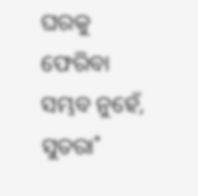ଘରକୁ ଫେରିବା ସମ୍ଭବ ନୁହେଁ, ସୁତରା˚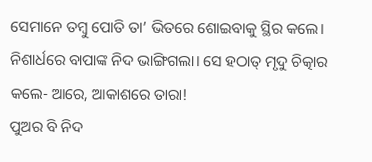ସେମାନେ ତମ୍ବୁ ପୋତି ତା’ ଭିତରେ ଶୋଇବାକୁ ସ୍ଥିର କଲେ।
ନିଶାର୍ଧରେ ବାପାଙ୍କ ନିଦ ଭାଙ୍ଗିଗଲା। ସେ ହଠାତ୍ ମୃଦୁ ଚିତ୍କାର କଲେ- ଆରେ, ଆକାଶରେ ତାରା!
ପୁଅର ବି ନିଦ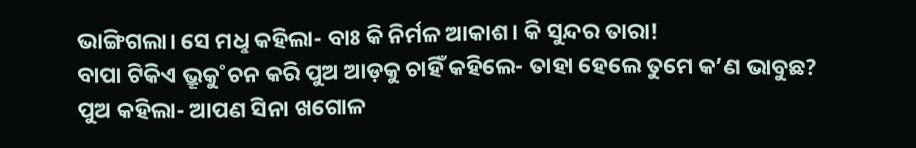ଭାଙ୍ଗିଗଲା। ସେ ମଧୢ କହିଲା- ବାଃ କି ନିର୍ମଳ ଆକାଶ। କି ସୁନ୍ଦର ତାରା!
ବାପା ଟିକିଏ ଭ୍ରୂକୁ˚ଚନ କରି ପୁଅ ଆଡ଼କୁ ଚାହିଁ କହିଲେ- ତାହା ହେଲେ ତୁମେ କ’ଣ ଭାବୁଛ?
ପୁଅ କହିଲା- ଆପଣ ସିନା ଖଗୋଳ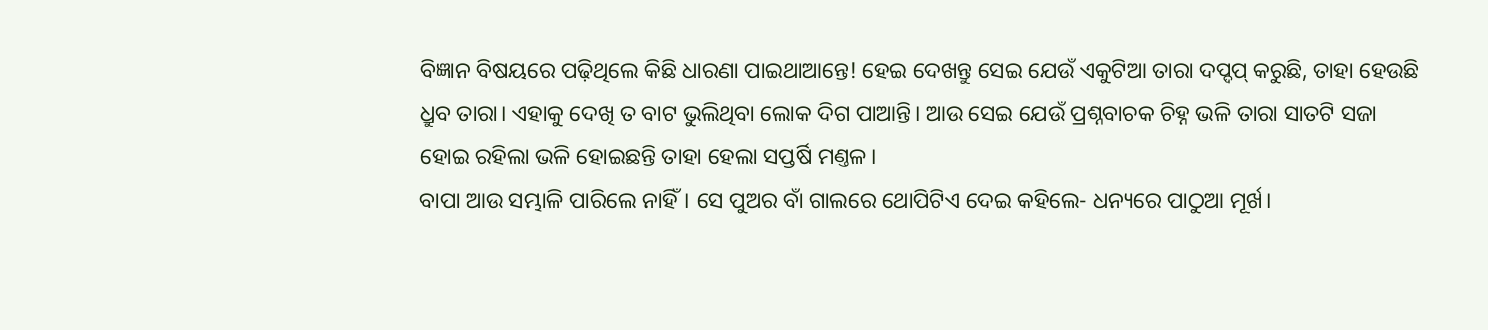ବିଜ୍ଞାନ ବିଷୟରେ ପଢ଼ିଥିଲେ କିଛି ଧାରଣା ପାଇଥାଆନ୍ତେ! ହେଇ ଦେଖନ୍ତୁ ସେଇ ଯେଉଁ ଏକୁଟିଆ ତାରା ଦପ୍ଦପ୍ କରୁଛି, ତାହା ହେଉଛି ଧ୍ରୁବ ତାରା। ଏହାକୁ ଦେଖି ତ ବାଟ ଭୁଲିଥିବା ଲୋକ ଦିଗ ପାଆନ୍ତି। ଆଉ ସେଇ ଯେଉଁ ପ୍ରଶ୍ନବାଚକ ଚିହ୍ନ ଭଳି ତାରା ସାତଟି ସଜା ହୋଇ ରହିଲା ଭଳି ହୋଇଛନ୍ତି ତାହା ହେଲା ସପ୍ତର୍ଷି ମଣ୍ତଳ।
ବାପା ଆଉ ସମ୍ଭାଳି ପାରିଲେ ନାହିଁ। ସେ ପୁଅର ବାଁ ଗାଲରେ ଥୋପିଟିଏ ଦେଇ କହିଲେ- ଧନ୍ୟରେ ପାଠୁଆ ମୂର୍ଖ।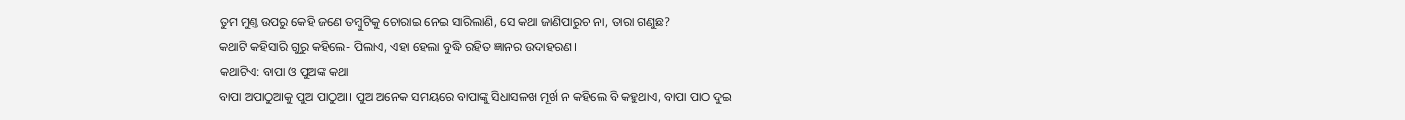ତୁମ ମୁଣ୍ତ ଉପରୁ କେହି ଜଣେ ତମ୍ବୁଟିକୁ ଚୋରାଇ ନେଇ ସାରିଲାଣି, ସେ କଥା ଜାଣିପାରୁଚ ନା, ତାରା ଗଣୁଛ?
କଥାଟି କହିସାରି ଗୁରୁ କହିଲେ- ପିଲାଏ, ଏହା ହେଲା ବୁଦ୍ଧି ରହିତ ଜ୍ଞାନର ଉଦାହରଣ।
କଥାଟିଏ: ବାପା ଓ ପୁଅଙ୍କ କଥା
ବାପା ଅପାଠୁଆକୁ ପୁଅ ପାଠୁଆ। ପୁଅ ଅନେକ ସମୟରେ ବାପାଙ୍କୁ ସିଧାସଳଖ ମୂର୍ଖ ନ କହିଲେ ବି କହୁଥାଏ, ବାପା ପାଠ ଦୁଇ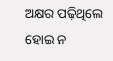ଅକ୍ଷର ପଢ଼ିଥିଲେ ହୋଇ ନ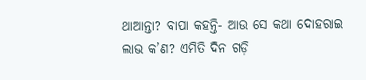ଥାଆନ୍ତା? ବାପା କହନ୍ତି- ଆଉ ସେ କଥା ଦୋହରାଇ ଲାଭ କ’ଣ? ଏମିତି ଦିନ ଗଡ଼ି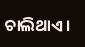ଚାଲିଥାଏ।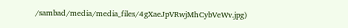/sambad/media/media_files/4gXaeJpVRwjMhCybVeWv.jpg)